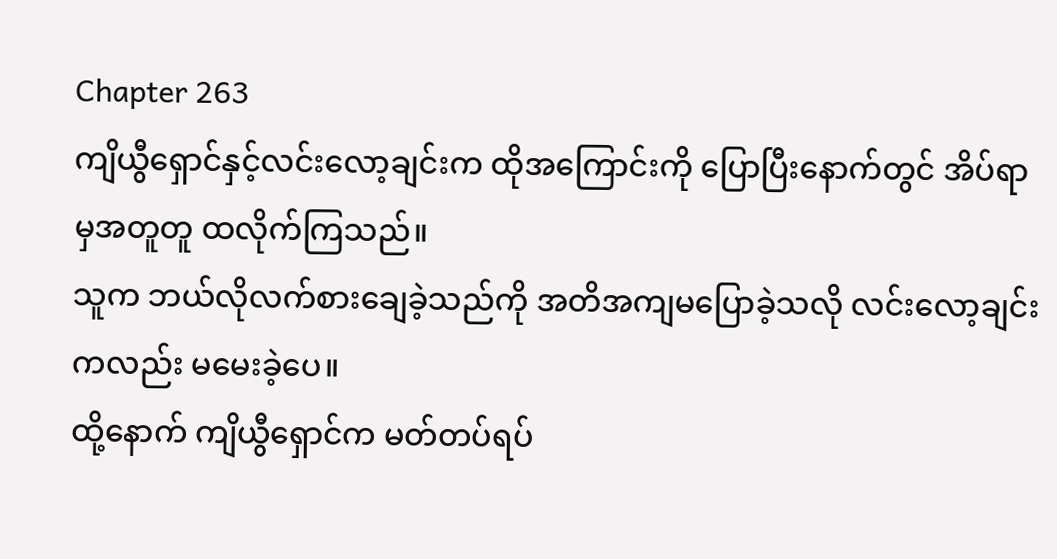Chapter 263
ကျိယွီရှောင်နှင့်လင်းလော့ချင်းက ထိုအကြောင်းကို ပြောပြီးနောက်တွင် အိပ်ရာမှအတူတူ ထလိုက်ကြသည်။
သူက ဘယ်လိုလက်စားချေခဲ့သည်ကို အတိအကျမပြောခဲ့သလို လင်းလော့ချင်းကလည်း မမေးခဲ့ပေ။
ထို့နောက် ကျိယွီရှောင်က မတ်တပ်ရပ်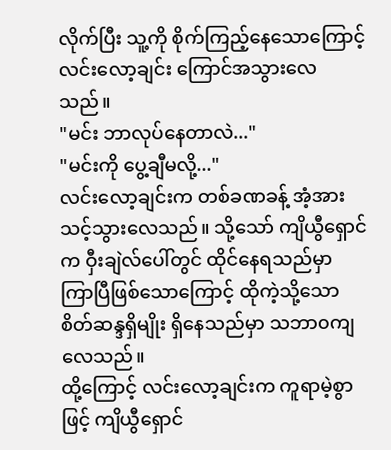လိုက်ပြီး သူ့ကို စိုက်ကြည့်နေသောကြောင့် လင်းလော့ချင်း ကြောင်အသွားလေသည်။
"မင်း ဘာလုပ်နေတာလဲ..."
"မင်းကို ပွေ့ချီမလို့..."
လင်းလော့ချင်းက တစ်ခဏခန့် အံ့အားသင့်သွားလေသည်။ သို့သော် ကျိယွီရှောင်က ဝှီးချဲလ်ပေါ်တွင် ထိုင်နေရသည်မှာ ကြာပြီဖြစ်သောကြောင့် ထိုကဲ့သို့သောစိတ်ဆန္ဒရှိမျိုး ရှိနေသည်မှာ သဘာ၀ကျလေသည်။
ထို့ကြောင့် လင်းလော့ချင်းက ကူရာမဲ့စွာဖြင့် ကျိယွီရှောင်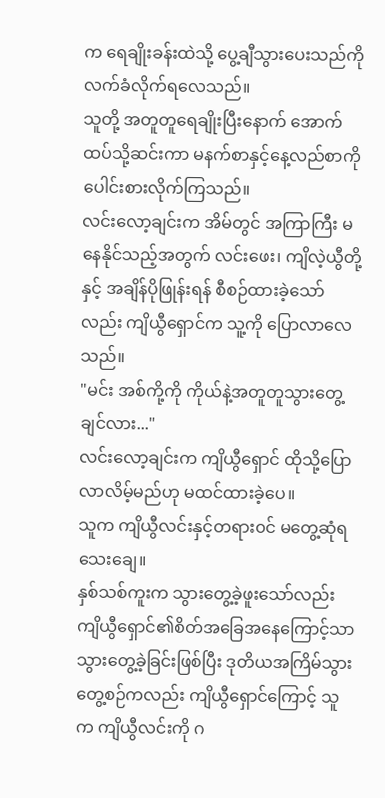က ရေချိုးခန်းထဲသို့ ပွေ့ချီသွားပေးသည်ကို လက်ခံလိုက်ရလေသည်။
သူတို့ အတူတူရေချိုးပြီးနောက် အောက်ထပ်သို့ဆင်းကာ မနက်စာနှင့်နေ့လည်စာကို ပေါင်းစားလိုက်ကြသည်။
လင်းလော့ချင်းက အိမ်တွင် အကြာကြီး မနေနိုင်သည့်အတွက် လင်းဖေး၊ ကျိလဲ့ယွီတို့နှင့် အချိန်ပိုဖြုန်းရန် စီစဉ်ထားခဲ့သော်လည်း ကျိယွီရှောင်က သူ့ကို ပြောလာလေသည်။
"မင်း အစ်ကို့ကို ကိုယ်နဲ့အတူတူသွားတွေ့ချင်လား..."
လင်းလော့ချင်းက ကျိယွီရှောင် ထိုသို့ပြောလာလိမ့်မည်ဟု မထင်ထားခဲ့ပေ။
သူက ကျိယွီလင်းနှင့်တရား၀င် မတွေ့ဆုံရသေးချေ။
နှစ်သစ်ကူးက သွားတွေ့ခဲ့ဖူးသော်လည်း ကျိယွီရှောင်၏စိတ်အခြေအနေကြောင့်သာ သွားတွေ့ခဲ့ခြင်းဖြစ်ပြီး ဒုတိယအကြိမ်သွားတွေ့စဉ်ကလည်း ကျိယွီရှောင်ကြောင့် သူက ကျိယွီလင်းကို ဂ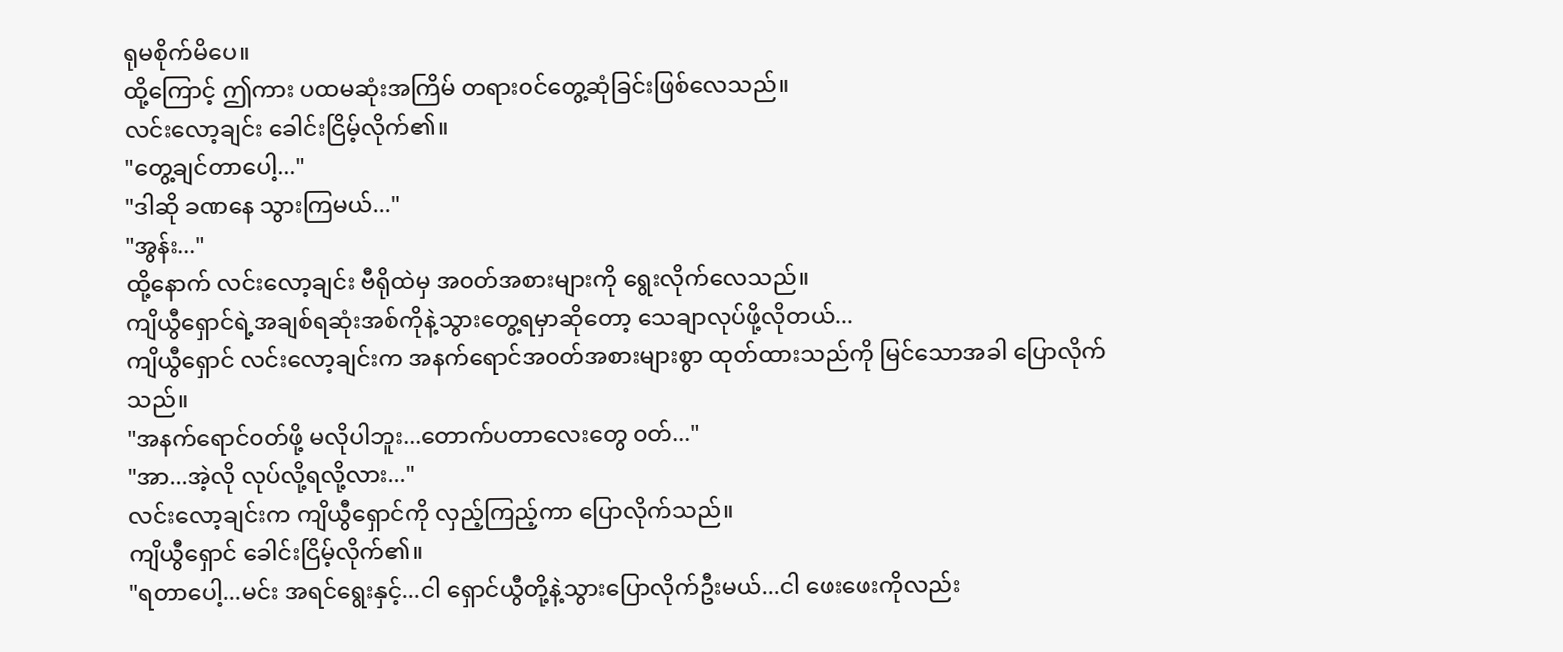ရုမစိုက်မိပေ။
ထို့ကြောင့် ဤကား ပထမဆုံးအကြိမ် တရား၀င်တွေ့ဆုံခြင်းဖြစ်လေသည်။
လင်းလော့ချင်း ခေါင်းငြိမ့်လိုက်၏။
"တွေ့ချင်တာပေါ့..."
"ဒါဆို ခဏနေ သွားကြမယ်..."
"အွန်း..."
ထို့နောက် လင်းလော့ချင်း ဗီရိုထဲမှ အ၀တ်အစားများကို ရွေးလိုက်လေသည်။
ကျိယွီရှောင်ရဲ့အချစ်ရဆုံးအစ်ကိုနဲ့သွားတွေ့ရမှာဆိုတော့ သေချာလုပ်ဖို့လိုတယ်...
ကျိယွီရှောင် လင်းလော့ချင်းက အနက်ရောင်အ၀တ်အစားများစွာ ထုတ်ထားသည်ကို မြင်သောအခါ ပြောလိုက်သည်။
"အနက်ရောင်၀တ်ဖို့ မလိုပါဘူး...တောက်ပတာလေးတွေ ၀တ်..."
"အာ...အဲ့လို လုပ်လို့ရလို့လား..."
လင်းလော့ချင်းက ကျိယွီရှောင်ကို လှည့်ကြည့်ကာ ပြောလိုက်သည်။
ကျိယွီရှောင် ခေါင်းငြိမ့်လိုက်၏။
"ရတာပေါ့...မင်း အရင်ရွေးနှင့်...ငါ ရှောင်ယွီတို့နဲ့သွားပြောလိုက်ဦးမယ်...ငါ ဖေးဖေးကိုလည်း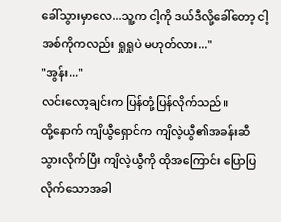ခေါ်သွားမှာလေ...သူ့က ငါ့ကို ဒယ်ဒီလို့ခေါ်တော့ ငါ့အစ်ကိုကလည်း ရှုရှုပဲ မဟုတ်လား..."
"အွန်း..."
လင်းလော့ချင်းက ပြန်တုံ့ပြန်လိုက်သည်။
ထို့နောက် ကျိယွီရှောင်က ကျိလဲ့ယွီ၏အခန်းဆီ သွားလိုက်ပြီး ကျိလဲ့ယွီကို ထိုအကြောင်း ပြောပြလိုက်သောအခါ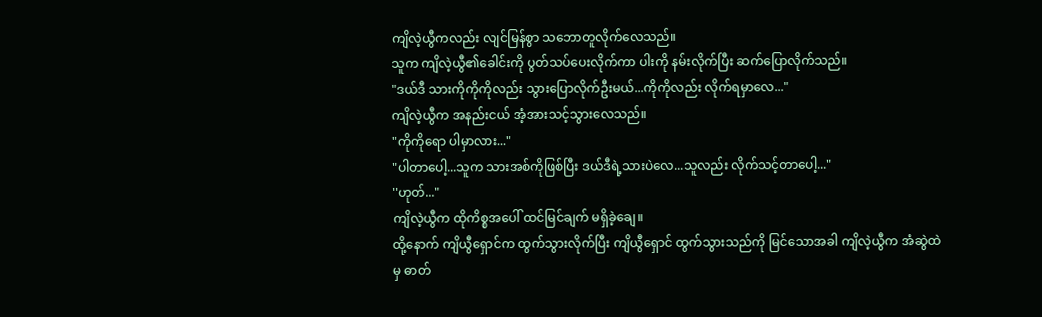ကျိလဲ့ယွီကလည်း လျင်မြန်စွာ သဘောတူလိုက်လေသည်။
သူက ကျိလဲ့ယွီ၏ခေါင်းကို ပွတ်သပ်ပေးလိုက်ကာ ပါးကို နမ်းလိုက်ပြီး ဆက်ပြောလိုက်သည်။
"ဒယ်ဒီ သားကိုကိုကိုလည်း သွားပြောလိုက်ဦးမယ်...ကိုကိုလည်း လိုက်ရမှာလေ..."
ကျိလဲ့ယွီက အနည်းငယ် အံ့အားသင့်သွားလေသည်။
"ကိုကိုရော ပါမှာလား..."
"ပါတာပေါ့...သူက သားအစ်ကိုဖြစ်ပြီး ဒယ်ဒီရဲ့သားပဲလေ...သူလည်း လိုက်သင့်တာပေါ့..."
''ဟုတ်..."
ကျိလဲ့ယွီက ထိုကိစ္စအပေါ် ထင်မြင်ချက် မရှိခဲ့ချေ။
ထို့နောက် ကျိယွီရှောင်က ထွက်သွားလိုက်ပြီး ကျိယွီရှောင် ထွက်သွားသည်ကို မြင်သောအခါ ကျိလဲ့ယွီက အံဆွဲထဲမှ ဓာတ်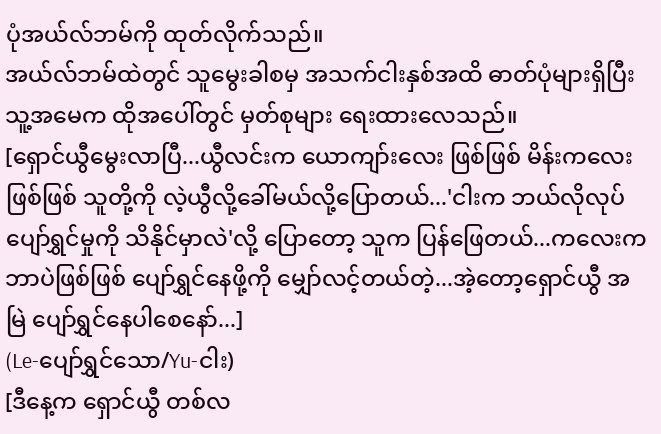ပုံအယ်လ်ဘမ်ကို ထုတ်လိုက်သည်။
အယ်လ်ဘမ်ထဲတွင် သူမွေးခါစမှ အသက်ငါးနှစ်အထိ ဓာတ်ပုံများရှိပြီး သူ့အမေက ထိုအပေါ်တွင် မှတ်စုများ ရေးထားလေသည်။
[ရှောင်ယွီမွေးလာပြီ...ယွီလင်းက ယောကျာ်းလေး ဖြစ်ဖြစ် မိန်းကလေးဖြစ်ဖြစ် သူတို့ကို လဲ့ယွီလို့ခေါ်မယ်လို့ပြောတယ်...'ငါးက ဘယ်လိုလုပ်ပျော်ရွှင်မှုကို သိနိုင်မှာလဲ'လို့ ပြောတော့ သူက ပြန်ဖြေတယ်...ကလေးက ဘာပဲဖြစ်ဖြစ် ပျော်ရွှင်နေဖို့ကို မျှော်လင့်တယ်တဲ့...အဲ့တော့ရှောင်ယွီ အမြဲ ပျော်ရွှင်နေပါစေနော်...]
(Le-ပျော်ရွှင်သော/Yu-ငါး)
[ဒီနေ့က ရှောင်ယွီ တစ်လ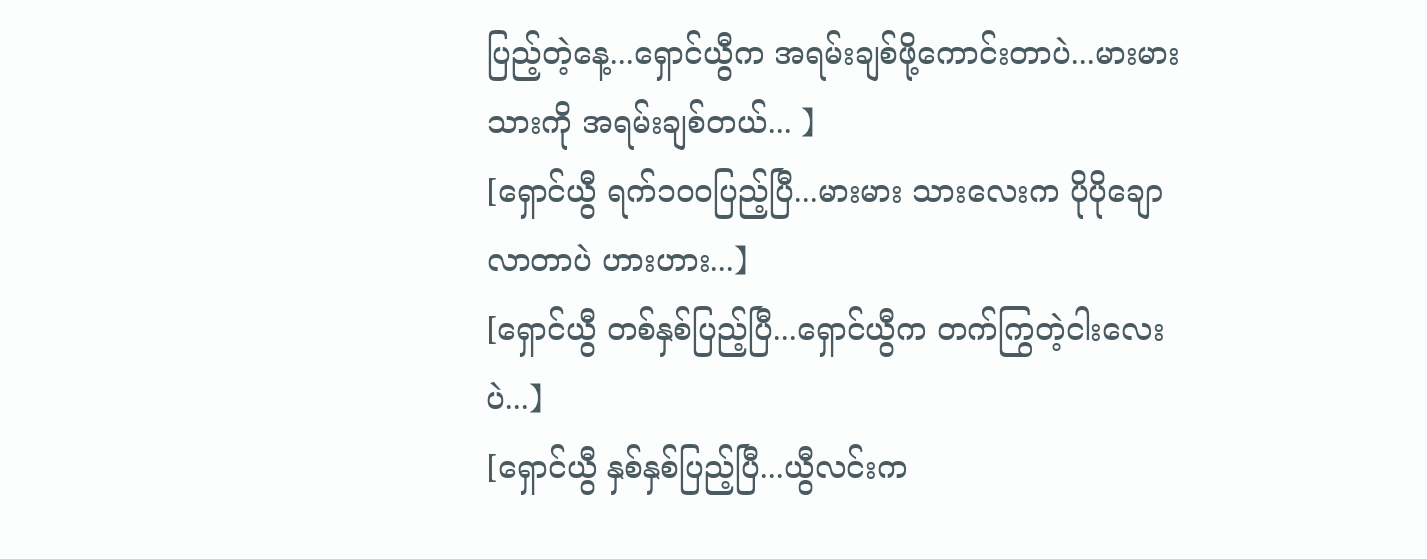ပြည့်တဲ့နေ့...ရှောင်ယွီက အရမ်းချစ်ဖို့ကောင်းတာပဲ...မားမား သားကို အရမ်းချစ်တယ်... 】
[ရှောင်ယွီ ရက်၁၀၀ပြည့်ပြီ...မားမား သားလေးက ပိုပိုချောလာတာပဲ ဟားဟား...】
[ရှောင်ယွီ တစ်နှစ်ပြည့်ပြီ...ရှောင်ယွီက တက်ကြွတဲ့ငါးလေးပဲ...】
[ရှောင်ယွီ နှစ်နှစ်ပြည့်ပြီ...ယွီလင်းက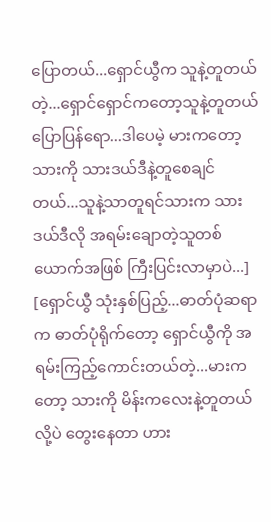ပြောတယ်...ရှောင်ယွီက သူနဲ့တူတယ်တဲ့...ရှောင်ရှောင်ကတော့သူနဲ့တူတယ်ပြောပြန်ရော...ဒါပေမဲ့ မားကတော့ သားကို သားဒယ်ဒီနဲ့တူစေချင်တယ်...သူနဲ့သာတူရင်သားက သားဒယ်ဒီလို အရမ်းချောတဲ့သူတစ်ယောက်အဖြစ် ကြီးပြင်းလာမှာပဲ...]
[ရှောင်ယွီ သုံးနှစ်ပြည့်...ဓာတ်ပုံဆရာက ဓာတ်ပုံရိုက်တော့ ရှောင်ယွီကို အရမ်းကြည့်ကောင်းတယ်တဲ့...မားကတော့ သားကို မိန်းကလေးနဲ့တူတယ်လို့ပဲ တွေးနေတာ ဟား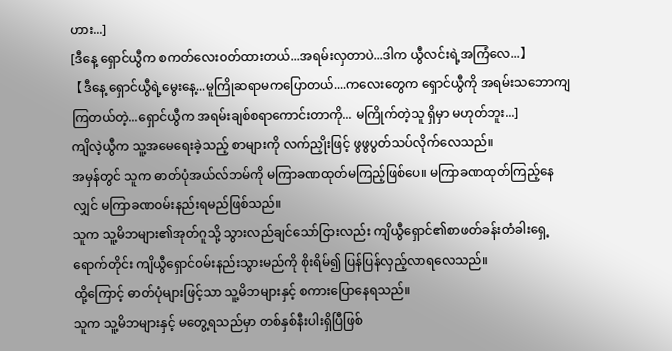ဟား...]
[ဒီနေ့ ရှောင်ယွီက စကတ်လေး၀တ်ထားတယ်...အရမ်းလှတာပဲ...ဒါက ယွီလင်းရဲ့အကြံလေ...】
【ဒီနေ့ ရှောင်ယွီရဲ့မွေးနေ့...မူကြိုဆရာမကပြောတယ်....ကလေးတွေက ရှောင်ယွီကို အရမ်းသဘောကျကြတယ်တဲ့...ရှောင်ယွီက အရမ်းချစ်စရာကောင်းတာကို... မကြိုက်တဲ့သူ ရှိမှာ မဟုတ်ဘူး...]
ကျိလဲ့ယွီက သူ့အမေရေးခဲ့သည့် စာများကို လက်ညှိုးဖြင့် ဖွဖွပွတ်သပ်လိုက်လေသည်။
အမှန်တွင် သူက ဓာတ်ပုံအယ်လ်ဘမ်ကို မကြာခဏထုတ်မကြည့်ဖြစ်ပေ။ မကြာခဏထုတ်ကြည့်နေလျှင် မကြာခဏ၀မ်းနည်းရမည်ဖြစ်သည်။
သူက သူ့မိဘများ၏အုတ်ဂူသို့ သွားလည်ချင်သော်ငြားလည်း ကျိယွီရှောင်၏စာဖတ်ခန်းတံခါးရှေ့ရောက်တိုင်း ကျိယွီရှောင်၀မ်းနည်းသွားမည်ကို စိုးရိမ်၍ ပြန်ပြန်လှည့်လာရလေသည်။
ထို့ကြောင့် ဓာတ်ပုံများဖြင့်သာ သူ့မိဘများနှင့် စကားပြောနေရသည်။
သူက သူ့မိဘများနှင့် မတွေ့ရသည်မှာ တစ်နှစ်နီးပါးရှိပြီဖြစ်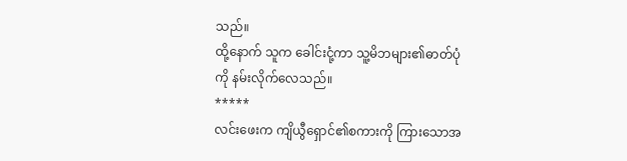သည်။
ထို့နောက် သူက ခေါင်းငုံ့ကာ သူ့မိဘများ၏ဓာတ်ပုံကို နမ်းလိုက်လေသည်။
*****
လင်းဖေးက ကျိယွီရှောင်၏စကားကို ကြားသောအ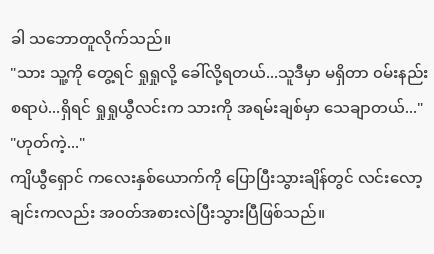ခါ သဘောတူလိုက်သည်။
"သား သူ့ကို တွေ့ရင် ရှုရှုလို့ ခေါ်လို့ရတယ်...သူဒီမှာ မရှိတာ ၀မ်းနည်းစရာပဲ...ရှိရင် ရှုရှုယွီလင်းက သားကို အရမ်းချစ်မှာ သေချာတယ်..."
"ဟုတ်ကဲ့..."
ကျိယွီရှောင် ကလေးနှစ်ယောက်ကို ပြောပြီးသွားချိန်တွင် လင်းလော့ချင်းကလည်း အ၀တ်အစားလဲပြီးသွားပြီဖြစ်သည်။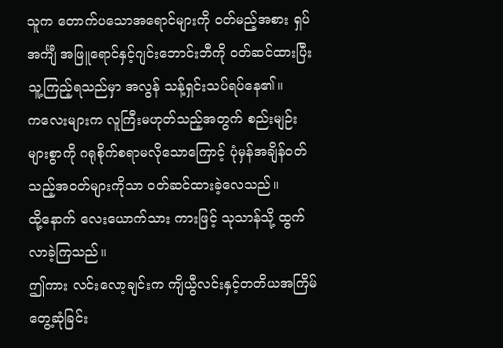သူက တောက်ပသောအရောင်များကို ၀တ်မည့်အစား ရှပ်အင်္ကျီ အဖြူရောင်နှင့်ဂျင်းဘောင်းဘီကို ၀တ်ဆင်ထားပြီး သူ့ကြည့်ရသည်မှာ အလွန် သန့်ရှင်းသပ်ရပ်နေ၏။
ကလေးများက လူကြီးမဟုတ်သည့်အတွက် စည်းမျဉ်းများစွာကို ဂရုစိုက်စရာမလိုသောကြောင့် ပုံမှန်အချိန်၀တ်သည့်အ၀တ်များကိုသာ ၀တ်ဆင်ထားခဲ့လေသည်။
ထို့နောက် လေးယောက်သား ကားဖြင့် သုသာန်သို့ ထွက်လာခဲ့ကြသည်။
ဤကား လင်းလော့ချင်းက ကျိယွီလင်းနှင့်တတိယအကြိမ်တွေ့ဆုံခြင်း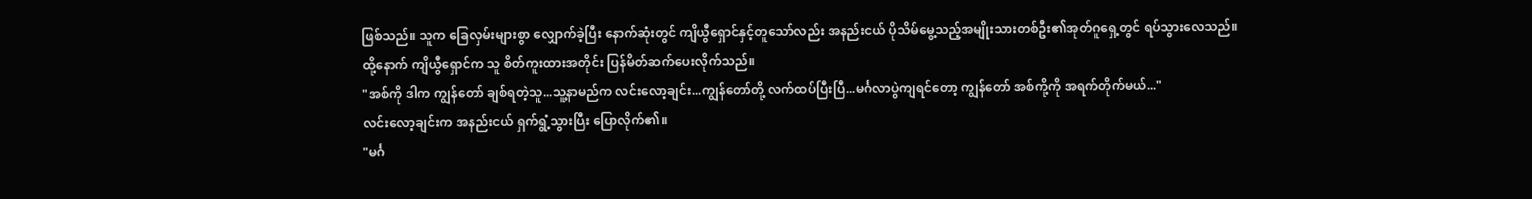ဖြစ်သည်။ သူက ခြေလှမ်းများစွာ လျှောက်ခဲ့ပြီး နောက်ဆုံးတွင် ကျိယွီရှောင်နှင့်တူသော်လည်း အနည်းငယ် ပိုသိမ်မွေ့သည့်အမျိုးသားတစ်ဦး၏အုတ်ဂူရှေ့တွင် ရပ်သွားလေသည်။
ထို့နောက် ကျိယွီရှောင်က သူ စိတ်ကူးထားအတိုင်း ပြန်မိတ်ဆက်ပေးလိုက်သည်။
"အစ်ကို ဒါက ကျွန်တော် ချစ်ရတဲ့သူ...သူ့နာမည်က လင်းလော့ချင်း...ကျွန်တော်တို့ လက်ထပ်ပြီးပြီ...မင်္ဂလာပွဲကျရင်တော့ ကျွန်တော် အစ်ကို့ကို အရက်တိုက်မယ်..."
လင်းလော့ချင်းက အနည်းငယ် ရှက်ရွံ့သွားပြီး ပြောလိုက်၏။
"မင်္ဂ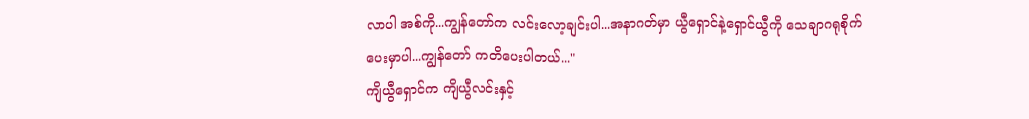လာပါ အစ်ကို...ကျွန်တော်က လင်းလော့ချင်းပါ...အနာဂတ်မှာ ယွီရှောင်နဲ့ရှောင်ယွီကို သေချာဂရုစိုက်ပေးမှာပါ...ကျွန်တော် ကတိပေးပါတယ်..."
ကျိယွီရှောင်က ကျိယွီလင်းနှင့်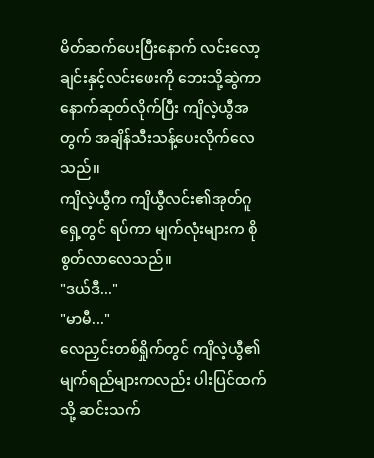မိတ်ဆက်ပေးပြီးနောက် လင်းလော့ချင်းနှင့်လင်းဖေးကို ဘေးသို့ဆွဲကာ နောက်ဆုတ်လိုက်ပြီး ကျိလဲ့ယွီအတွက် အချိန်သီးသန့်ပေးလိုက်လေသည်။
ကျိလဲ့ယွီက ကျိယွီလင်း၏အုတ်ဂူရှေ့တွင် ရပ်ကာ မျက်လုံးများက စိုစွတ်လာလေသည်။
"ဒယ်ဒီ..."
"မာမီ..."
လေညှင်းတစ်ရှိုက်တွင် ကျိလဲ့ယွီ၏မျက်ရည်များကလည်း ပါးပြင်ထက်သို့ ဆင်းသက်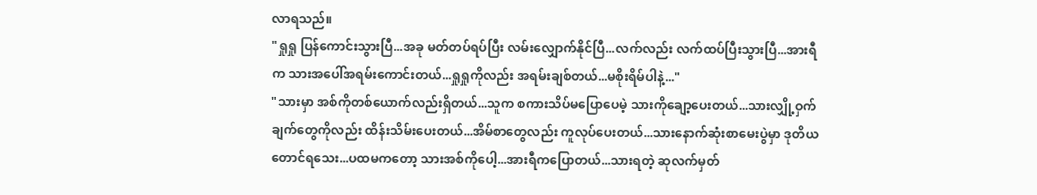လာရသည်။
"ရှုရှု ပြန်ကောင်းသွားပြီ...အခု မတ်တပ်ရပ်ပြီး လမ်းလျှောက်နိုင်ပြီ...လက်လည်း လက်ထပ်ပြီးသွားပြီ...အားရီက သားအပေါ်အရမ်းကောင်းတယ်...ရှုရှုကိုလည်း အရမ်းချစ်တယ်...မစိုးရိမ်ပါနဲ့..."
"သားမှာ အစ်ကိုတစ်ယောက်လည်းရှိတယ်...သူက စကားသိပ်မပြောပေမဲ့ သားကိုချော့ပေးတယ်...သားလျှို့ဝှက်ချက်တွေကိုလည်း ထိန်းသိမ်းပေးတယ်...အိမ်စာတွေလည်း ကူလုပ်ပေးတယ်...သားနောက်ဆုံးစာမေးပွဲမှာ ဒုတိယတောင်ရသေး...ပထမကတော့ သားအစ်ကိုပေါ့...အားရီကပြောတယ်...သားရတဲ့ ဆုလက်မှတ်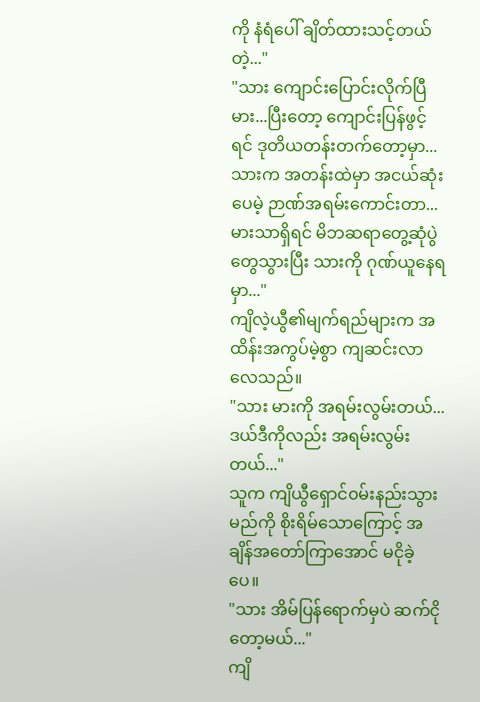ကို နံရံပေါ် ချိတ်ထားသင့်တယ်တဲ့..."
"သား ကျောင်းပြောင်းလိုက်ပြီ မား...ပြီးတော့ ကျောင်းပြန်ဖွင့်ရင် ဒုတိယတန်းတက်တော့မှာ...သားက အတန်းထဲမှာ အငယ်ဆုံးပေမဲ့ ဉာဏ်အရမ်းကောင်းတာ...မားသာရှိရင် မိဘဆရာတွေ့ဆုံပွဲတွေသွားပြီး သားကို ဂုဏ်ယူနေရမှာ..."
ကျိလဲ့ယွီ၏မျက်ရည်များက အထိန်းအကွပ်မဲ့စွာ ကျဆင်းလာလေသည်။
"သား မားကို အရမ်းလွမ်းတယ်...ဒယ်ဒီကိုလည်း အရမ်းလွမ်းတယ်..."
သူက ကျိယွီရှောင်၀မ်းနည်းသွားမည်ကို စိုးရိမ်သောကြောင့် အချိန်အတော်ကြာအောင် မငိုခဲ့ပေ။
"သား အိမ်ပြန်ရောက်မှပဲ ဆက်ငိုတော့မယ်..."
ကျိ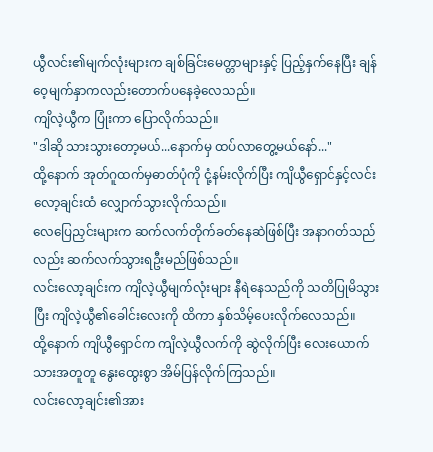ယွီလင်း၏မျက်လုံးများက ချစ်ခြင်းမေတ္တာများနှင့် ပြည့်နှက်နေပြီး ချန်ဝေ့မျက်နှာကလည်းတောက်ပနေခဲ့လေသည်။
ကျိလဲ့ယွီက ပြုံးကာ ပြောလိုက်သည်။
"ဒါဆို သားသွားတော့မယ်...နောက်မှ ထပ်လာတွေ့မယ်နော်..."
ထို့နောက် အုတ်ဂူထက်မှဓာတ်ပုံကို ငုံ့နမ်းလိုက်ပြီး ကျိယွီရှောင်နှင့်လင်းလော့ချင်းထံ လျှောက်သွားလိုက်သည်။
လေပြေညှင်းများက ဆက်လက်တိုက်ခတ်နေဆဲဖြစ်ပြီး အနာဂတ်သည်လည်း ဆက်လက်သွားရဦးမည်ဖြစ်သည်။
လင်းလော့ချင်းက ကျိလဲ့ယွီမျက်လုံးများ နီရဲနေသည်ကို သတိပြုမိသွားပြီး ကျိလဲ့ယွီ၏ခေါင်းလေးကို ထိကာ နှစ်သိမ့်ပေးလိုက်လေသည်။
ထို့နောက် ကျိယွီရှောင်က ကျိလဲ့ယွီလက်ကို ဆွဲလိုက်ပြီး လေးယောက်သားအတူတူ နွေးထွေးစွာ အိမ်ပြန်လိုက်ကြသည်။
လင်းလော့ချင်း၏အား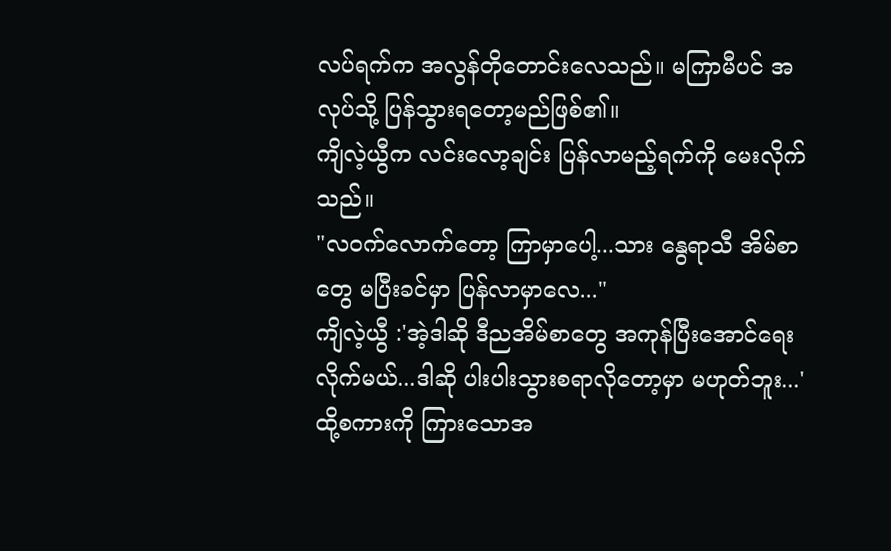လပ်ရက်က အလွန်တိုတောင်းလေသည်။ မကြာမီပင် အလုပ်သို့ ပြန်သွားရတော့မည်ဖြစ်၏။
ကျိလဲ့ယွီက လင်းလော့ချင်း ပြန်လာမည့်ရက်ကို မေးလိုက်သည်။
"လ၀က်လောက်တော့ ကြာမှာပေါ့...သား နွေရာသီ အိမ်စာတွေ မပြီးခင်မှာ ပြန်လာမှာလေ..."
ကျိလဲ့ယွီ :'အဲ့ဒါဆို ဒီညအိမ်စာတွေ အကုန်ပြီးအောင်ရေးလိုက်မယ်...ဒါဆို ပါးပါးသွားစရာလိုတော့မှာ မဟုတ်ဘူး...'
ထို့စကားကို ကြားသောအ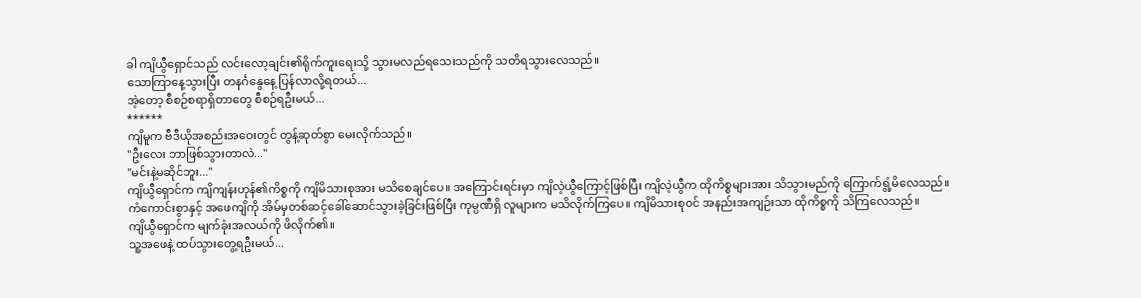ခါ ကျိယွီရှောင်သည် လင်းလော့ချင်း၏ရိုက်ကူးရေးသို့ သွားမလည်ရသေးသည်ကို သတိရသွားလေသည်။
သောကြာနေ့သွားပြီး တနင်္ဂနွေနေ့ ပြန်လာလို့ရတယ်...
အဲ့တော့ စီစဉ်စရာရှိတာတွေ စီစဉ်ရဦးမယ်...
******
ကျိမူက ဗီဒီယိုအစည်းအဝေးတွင် တွန့်ဆုတ်စွာ မေးလိုက်သည်။
"ဦးလေး ဘာဖြစ်သွားတာလဲ..."
"မင်းနဲ့မဆိုင်ဘူး..."
ကျိယွီရှောင်က ကျိကျန်းဟုန်၏ကိစ္စကို ကျိမိသားစုအား မသိစေချင်ပေ။ အကြောင်းရင်းမှာ ကျိလဲ့ယွီကြောင့်ဖြစ်ပြီး ကျိလဲ့ယွီက ထိုကိစ္စများအား သိသွားမည်ကို ကြောက်ရွံ့မိလေသည်။
ကံကောင်းစွာနှင့် အဖေကျိကို အိမ်မှတစ်ဆင့်ခေါ်ဆောင်သွားခဲ့ခြင်းဖြစ်ပြီး ကုမ္ပဏီရှိ လူများက မသိလိုက်ကြပေ။ ကျိမိသားစု၀င် အနည်းအကျဉ်းသာ ထိုကိစ္စကို သိကြလေသည်။
ကျိယွီရှောင်က မျက်ခုံးအလယ်ကို ဖိလိုက်၏။
သူ့အဖေနဲ့ ထပ်သွားတွေ့ရဦးမယ်...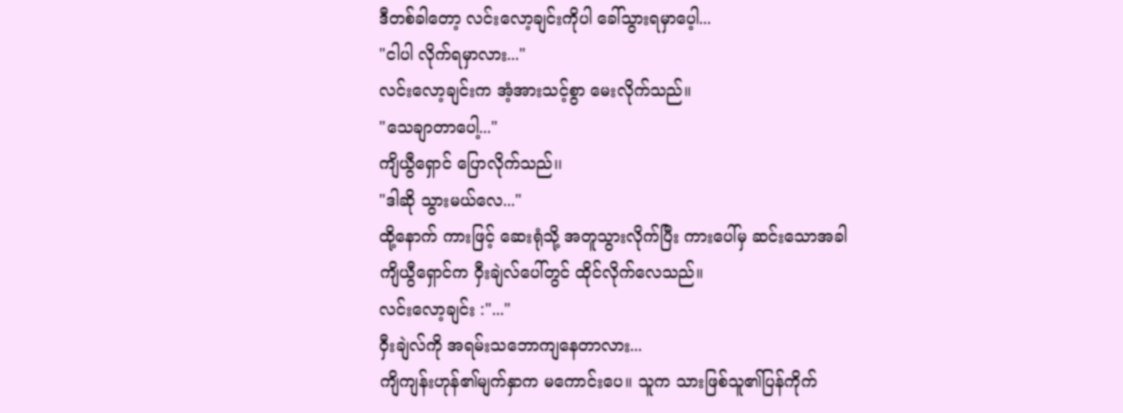ဒီတစ်ခါတော့ လင်းလော့ချင်းကိုပါ ခေါ်သွားရမှာပေ့ါ...
"ငါပါ လိုက်ရမှာလား..."
လင်းလော့ချင်းက အံ့အားသင့်စွာ မေးလိုက်သည်။
"သေချာတာပေါ့..."
ကျိယွီရှောင် ပြောလိုက်သည်၊၊
"ဒါဆို သွားမယ်လေ..."
ထို့နောက် ကားဖြင့် ဆေးရုံသို့ အတူသွားလိုက်ပြီး ကားပေါ်မှ ဆင်းသောအခါ ကျိယွီရှောင်က ဝှီးချဲလ်ပေါ်တွင် ထိုင်လိုက်လေသည်။
လင်းလော့ချင်း :"..."
ဝှီးချဲလ်ကို အရမ်းသဘောကျနေတာလား...
ကျိကျန်းဟုန်၏မျက်နှာက မကောင်းပေ။ သူက သားဖြစ်သူ၏ပြန်ကိုက်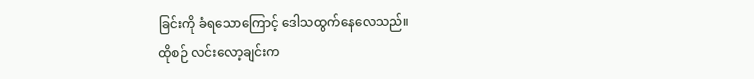ခြင်းကို ခံရသောကြောင့် ဒေါသထွက်နေလေသည်။
ထိုစဉ် လင်းလော့ချင်းက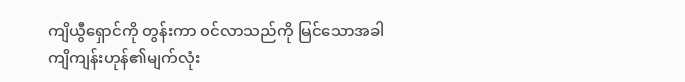ကျိယွီရှောင်ကို တွန်းကာ ၀င်လာသည်ကို မြင်သောအခါ ကျိကျန်းဟုန်၏မျက်လုံး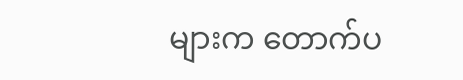များက တောက်ပ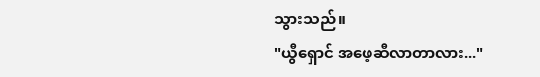သွားသည်။
"ယွီရှောင် အဖေ့ဆီလာတာလား..."